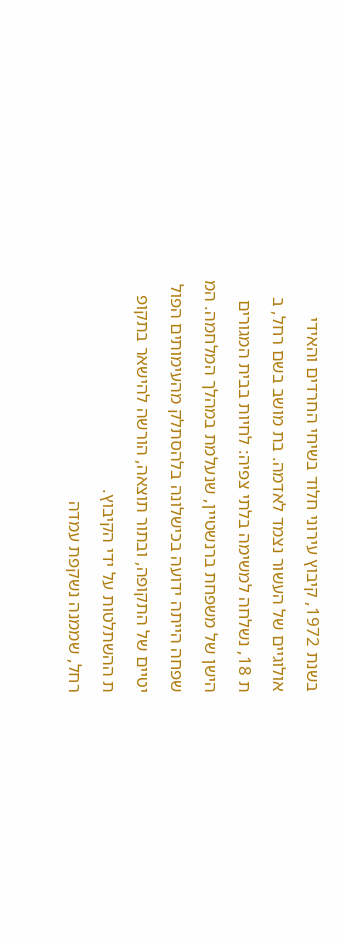בשנת 1972, קיבוץ עירוני חלוד בשיחי החרדים והאידי
אולוגיים של העשור נצמד לאדמה. בת מושב בשם רחל, ב
ת 18, נשלחה למשימה בלתי צפיה: לחיות בבית המגורים
הישן של משפחת ברנשטיין, שנעלמת במהלך המלחמה. המ
שפחה הייתה ידועה בכישלונה בלהסתלק מהעימותים הפול
יטיים של התקופה, ובתור תוצאה, הורשה להישאר בתקופ
ת ההשתלטות על ידי הקיבוץ.
רחל, שממנה נשקפת עמדה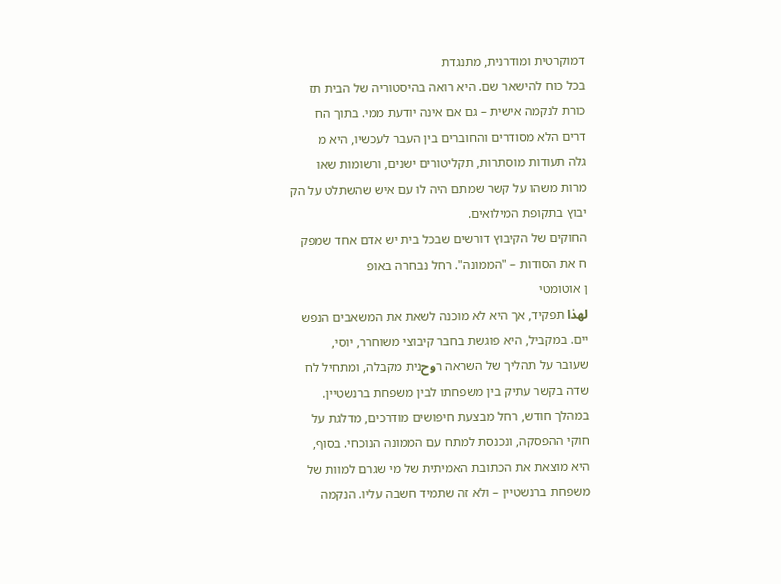דמוקרטית ומודרנית, מתנגדת
בכל כוח להישאר שם. היא רואה בהיסטוריה של הבית תז
כורת לנקמה אישית – גם אם אינה יודעת ממי. בתוך הח
דרים הלא מסודרים והחוברים בין העבר לעכשיו, היא מ
גלה תעודות מוסתרות, תקליטורים ישנים, ורשומות שאו
מרות משהו על קשר שמתם היה לו עם איש שהשתלט על הק
יבוץ בתקופת המילואים.
החוקים של הקיבוץ דורשים שבכל בית יש אדם אחד שמפק
ח את הסודות – "הממונה". רחל נבחרה באופ
ן אוטומטי
لهذا תפקיד, אך היא לא מוכנה לשאת את המשאבים הנפש
יים. במקביל, היא פוגשת בחבר קיבוצי משוחרר, יוסי,
שעובר על תהליך של השראה רوحנית מקבלה, ומתחיל לח
שדה בקשר עתיק בין משפחתו לבין משפחת ברנשטיין.
במהלך חודש, רחל מבצעת חיפושים מודרכים, מדלגת על
חוקי ההפסקה, ונכנסת למתח עם הממונה הנוכחי. בסוף,
היא מוצאת את הכתובת האמיתית של מי שגרם למוות של
משפחת ברנשטיין – ולא זה שתמיד חשבה עליו. הנקמה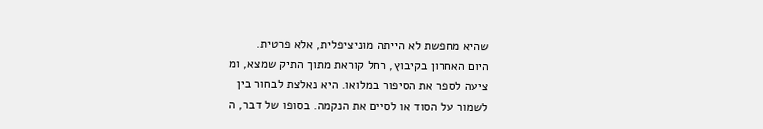שהיא מחפשת לא הייתה מוניציפלית, אלא פרטית.
היום האחרון בקיבוץ, רחל קוראת מתוך התיק שמצא, ומ
ציעה לספר את הסיפור במלואו. היא נאלצת לבחור בין
לשמור על הסוד או לסיים את הנקמה. בסופו של דבר, ה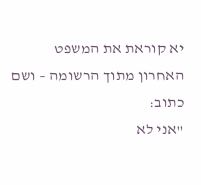יא קוראת את המשפט האחרון מתוך הרשומה – ושם כתוב:
"אני לא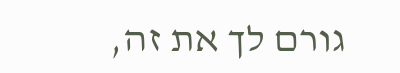גורם לך את זה,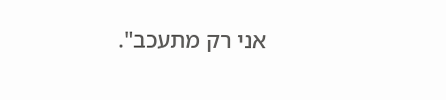אני רק מתעכב".